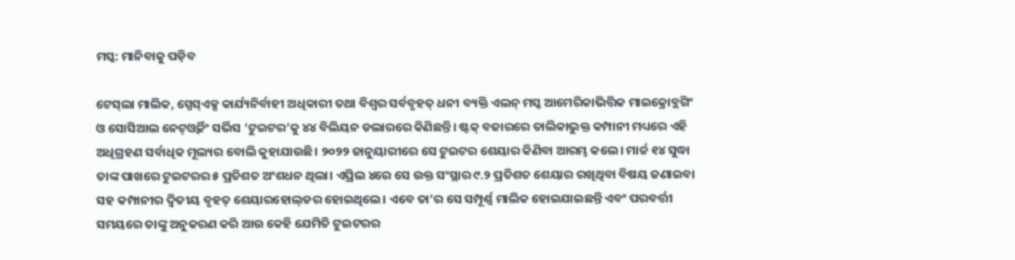ମସ୍କ: ମାନିବାକୁ ପଡ଼ିବ

ଟେସ୍‌ଲା ମାଲିକ, ସ୍ପେସ୍‌ଏକ୍ସ କାର୍ଯ୍ୟନିର୍ବାହୀ ଅଧିକାରୀ ତଥା ବିଶ୍ୱର ସର୍ବବୃହତ୍‌ ଧନୀ ବ୍ୟକ୍ତି ଏଲନ୍‌ ମସ୍କ ଆମେରିକାଭିତ୍ତିକ ମାଇକ୍ରୋବ୍ଲଗିଂ ଓ ସୋସିଆଲ ନେଟ୍‌ଓ୍ବର୍କିଂ ସର୍ଭିସ ‘ଟୁଇଟର’କୁ ୪୪ ବିଲିୟନ ଡଲାରରେ କିଣିଛନ୍ତି। ଷ୍ଟକ୍‌ ବଜାରରେ ତାଲିକାଭୁକ୍ତ କମ୍ପାନୀ ମଧ୍ୟରେ ଏହି ଅଧିଗ୍ରହଣ ସର୍ବାଧିକ ମୂଲ୍ୟର ବୋଲି କୁହାଯାଉଛି। ୨୦୨୨ ଜାନୁୟାରୀରେ ସେ ଟୁଇଟର ଶେୟାର କିଣିବା ଆରମ୍ଭ କଲେ। ମାର୍ଚ୍ଚ ୧୪ ସୁଦ୍ଧା ତାଙ୍କ ପାଖରେ ଟୁଇଟରର ୫ ପ୍ରତିଶତ ଅଂଶଧନ ଥିଲା। ଏପ୍ରିଲ ୪ରେ ସେ ଉକ୍ତ ସଂସ୍ଥାର ୯.୨ ପ୍ରତିଶତ ଶେୟାର ରଖିଥିବା ବିଷୟ ଜଣାଇବା ସହ କମ୍ପାନୀର ଦ୍ୱିତୀୟ ବୃହତ୍‌ ଶେୟାରହୋଲ୍‌ଡର ହୋଇଥିଲେ। ଏବେ ତା’ର ସେ ସମ୍ପୂର୍ଣ୍ଣ ମାଲିକ ହୋଇଯାଇଛନ୍ତି ଏବଂ ପରବର୍ତ୍ତୀ ସମୟରେ ତାଙ୍କୁ ଅନୁକରଣ କରି ଆଉ କେହି ଯେମିତି ଟୁଇଟରର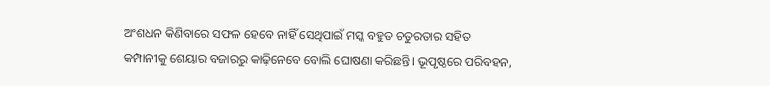ଅଂଶଧନ କିଣିବାରେ ସଫଳ ହେବେ ନାହିଁ ସେଥିପାଇଁ ମସ୍କ ବହୁତ ଚତୁରତାର ସହିତ କମ୍ପାନୀକୁ ଶେୟାର ବଜାରରୁ କାଢ଼ିନେବେ ବୋଲି ଘୋଷଣା କରିଛନ୍ତି। ଭୂପୃଷ୍ଠରେ ପରିବହନ,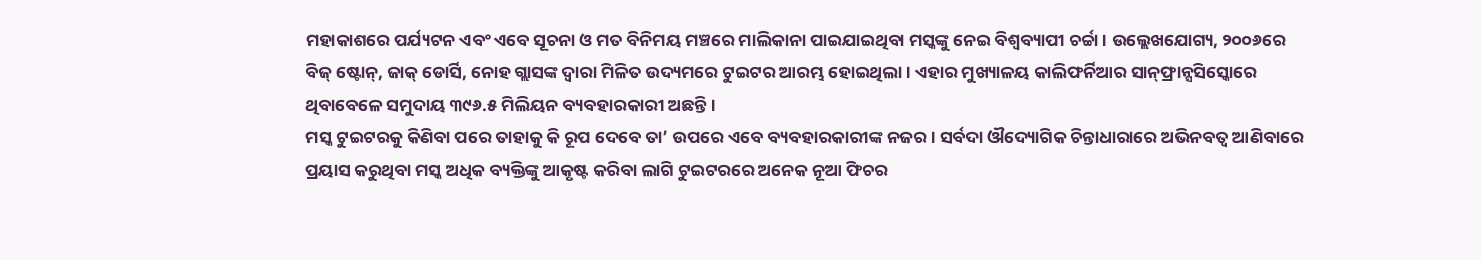ମହାକାଶରେ ପର୍ଯ୍ୟଟନ ଏବଂ ଏବେ ସୂଚନା ଓ ମତ ବିନିମୟ ମଞ୍ଚରେ ମାଲିକାନା ପାଇଯାଇଥିବା ମସ୍କଙ୍କୁ ନେଇ ବିଶ୍ୱବ୍ୟାପୀ ଚର୍ଚ୍ଚା। ଉଲ୍ଲେଖଯୋଗ୍ୟ, ୨୦୦୬ରେ ବିଜ୍‌ ଷ୍ଟୋନ୍‌, ଜାକ୍‌ ଡୋର୍ସି, ନୋହ ଗ୍ଲାସଙ୍କ ଦ୍ୱାରା ମିଳିତ ଉଦ୍ୟମରେ ଟୁଇଟର ଆରମ୍ଭ ହୋଇଥିଲା। ଏହାର ମୁଖ୍ୟାଳୟ କାଲିଫର୍ନିଆର ସାନ୍‌ଫ୍ରାନ୍ସସିସ୍କୋରେ ଥିବାବେଳେ ସମୁଦାୟ ୩୯୬.୫ ମିଲିୟନ ବ୍ୟବହାରକାରୀ ଅଛନ୍ତି।
ମସ୍କ ଟୁଇଟରକୁ କିଣିବା ପରେ ତାହାକୁ କି ରୂପ ଦେବେ ତା’ ଉପରେ ଏବେ ବ୍ୟବହାରକାରୀଙ୍କ ନଜର। ସର୍ବଦା ଔଦ୍ୟୋଗିକ ଚିନ୍ତାଧାରାରେ ଅଭିନବତ୍ୱ ଆଣିବାରେ ପ୍ରୟାସ କରୁଥିବା ମସ୍କ ଅଧିକ ବ୍ୟକ୍ତିଙ୍କୁ ଆକୃଷ୍ଟ କରିବା ଲାଗି ଟୁଇଟରରେ ଅନେକ ନୂଆ ଫିଚର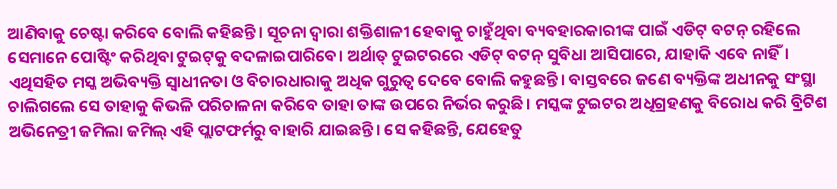ଆଣିବାକୁ ଚେଷ୍ଟା କରିବେ ବୋଲି କହିଛନ୍ତି। ସୂଚନା ଦ୍ୱାରା ଶକ୍ତିଶାଳୀ ହେବାକୁ ଚାହୁଁଥିବା ବ୍ୟବହାରକାରୀଙ୍କ ପାଇଁ ଏଡିଟ୍‌ ବଟନ୍‌ ରହିଲେ ସେମାନେ ପୋଷ୍ଟିଂ କରିଥିବା ଟୁଇଟ୍‌କୁ ବଦଳାଇପାରିବେ। ଅର୍ଥାତ୍‌ ଟୁଇଟରରେ ଏଡିଟ୍‌ ବଟନ୍‌ ସୁବିଧା ଆସିପାରେ, ଯାହାକି ଏବେ ନାହିଁ। ଏଥିସହିତ ମସ୍କ ଅଭିବ୍ୟକ୍ତି ସ୍ବାଧୀନତା ଓ ବିଚାରଧାରାକୁ ଅଧିକ ଗୁରୁତ୍ୱ ଦେବେ ବୋଲି କହୁଛନ୍ତି। ବାସ୍ତବରେ ଜଣେ ବ୍ୟକ୍ତିଙ୍କ ଅଧୀନକୁ ସଂସ୍ଥା ଚାଲିଗଲେ ସେ ତାହାକୁ କିଭଳି ପରିଚାଳନା କରିବେ ତାହା ତାଙ୍କ ଉପରେ ନିର୍ଭର କରୁଛି। ମସ୍କଙ୍କ ଟୁଇଟର ଅଧିଗ୍ରହଣକୁ ବିରୋଧ କରି ବ୍ରିଟିଶ ଅଭିନେତ୍ରୀ ଜମିଲା ଜମିଲ୍‌ ଏହି ପ୍ଲାଟଫର୍ମରୁ ବାହାରି ଯାଇଛନ୍ତି। ସେ କହିଛନ୍ତି, ଯେହେତୁ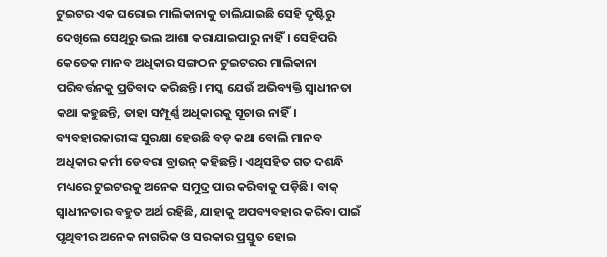ଟୁଇଟର ଏକ ଘରୋଇ ମାଲିକାନାକୁ ଚାଲିଯାଇଛି ସେହି ଦୃଷ୍ଟିରୁ ଦେଖିଲେ ସେଥିରୁ ଭଲ ଆଶା କରାଯାଇପାରୁ ନାହିଁ। ସେହିପରି କେତେକ ମାନବ ଅଧିକାର ସଙ୍ଗଠନ ଟୁଇଟରର ମାଲିକାନା ପରିବର୍ତ୍ତନକୁ ପ୍ରତିବାଦ କରିଛନ୍ତି। ମସ୍କ ଯେଉଁ ଅଭିବ୍ୟକ୍ତି ସ୍ବାଧୀନତା କଥା କହୁଛନ୍ତି, ତାହା ସମ୍ପୂର୍ଣ୍ଣ ଅଧିକାରକୁ ସୂଚାଉ ନାହିଁ। ବ୍ୟବହାରକାରୀଙ୍କ ସୁରକ୍ଷା ହେଉଛି ବଡ଼ କଥା ବୋଲି ମାନବ ଅଧିକାର କର୍ମୀ ଡେବରା ବ୍ରାଉନ୍‌ କହିଛନ୍ତି। ଏଥିସହିତ ଗତ ଦଶନ୍ଧି ମଧ୍ୟରେ ଟୁଇଟରକୁ ଅନେକ ସମୁଦ୍ର ପାର କରିବାକୁ ପଡ଼ିଛି। ବାକ୍‌ ସ୍ବାଧୀନତାର ବହୁତ ଅର୍ଥ ରହିଛି, ଯାହାକୁ ଅପବ୍ୟବହାର କରିବା ପାଇଁ ପୃଥିବୀର ଅନେକ ନାଗରିକ ଓ ସରକାର ପ୍ରସ୍ତୁତ ହୋଇ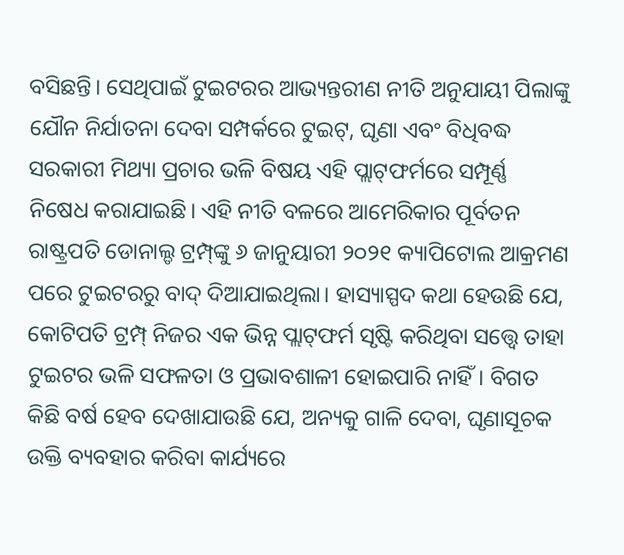ବସିଛନ୍ତି। ସେଥିପାଇଁ ଟୁଇଟରର ଆଭ୍ୟନ୍ତରୀଣ ନୀତି ଅନୁଯାୟୀ ପିଲାଙ୍କୁ ଯୌନ ନିର୍ଯାତନା ଦେବା ସମ୍ପର୍କରେ ଟୁଇଟ୍‌, ଘୃଣା ଏବଂ ବିଧିବଦ୍ଧ ସରକାରୀ ମିଥ୍ୟା ପ୍ରଚାର ଭଳି ବିଷୟ ଏହି ପ୍ଲାଟ୍‌ଫର୍ମରେ ସମ୍ପୂର୍ଣ୍ଣ ନିଷେଧ କରାଯାଇଛି। ଏହି ନୀତି ବଳରେ ଆମେରିକାର ପୂର୍ବତନ ରାଷ୍ଟ୍ରପତି ଡୋନାଲ୍ଡ ଟ୍ରମ୍ପ୍‌ଙ୍କୁ ୬ ଜାନୁୟାରୀ ୨୦୨୧ କ୍ୟାପିଟୋଲ ଆକ୍ରମଣ ପରେ ଟୁଇଟରରୁ ବାଦ୍‌ ଦିଆଯାଇଥିଲା। ହାସ୍ୟାସ୍ପଦ କଥା ହେଉଛି ଯେ, କୋଟିପତି ଟ୍ରମ୍ପ୍‌ ନିଜର ଏକ ଭିନ୍ନ ପ୍ଲାଟ୍‌ଫର୍ମ ସୃଷ୍ଟି କରିଥିବା ସତ୍ତ୍ୱେ ତାହା ଟୁଇଟର ଭଳି ସଫଳତା ଓ ପ୍ରଭାବଶାଳୀ ହୋଇପାରି ନାହିଁ। ବିଗତ କିଛି ବର୍ଷ ହେବ ଦେଖାଯାଉଛି ଯେ, ଅନ୍ୟକୁ ଗାଳି ଦେବା, ଘୃଣାସୂଚକ ଉକ୍ତି ବ୍ୟବହାର କରିବା କାର୍ଯ୍ୟରେ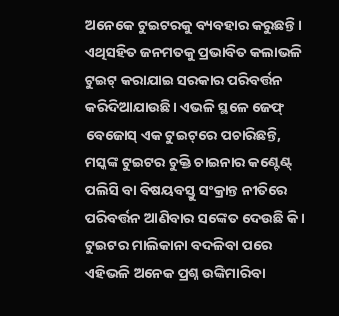ଅନେକେ ଟୁଇଟରକୁ ବ୍ୟବହାର କରୁଛନ୍ତି। ଏଥିସହିତ ଜନମତକୁ ପ୍ରଭାବିତ କଲାଭଳି ଟୁଇଟ୍‌ କରାଯାଇ ସରକାର ପରିବର୍ତ୍ତନ କରିଦିଆଯାଉଛି। ଏଭଳି ସ୍ଥଳେ ଜେଫ୍‌ ବେଜୋସ୍‌ ଏକ ଟୁଇଟ୍‌ରେ ପଚାରିଛନ୍ତି, ମସ୍କଙ୍କ ଟୁଇଟର ଚୁକ୍ତି ଚାଇନାର କଣ୍ଟେଣ୍ଟ୍‌ ପଲିସି ବା ବିଷୟବସ୍ତୁ ସଂକ୍ରାନ୍ତ ନୀତିରେ ପରିବର୍ତ୍ତନ ଆଣିବାର ସଙ୍କେତ ଦେଉଛି କି। ଟୁଇଟର ମାଲିକାନା ବଦଳିବା ପରେ ଏହିଭଳି ଅନେକ ପ୍ରଶ୍ନ ଉଙ୍କିମାରିବା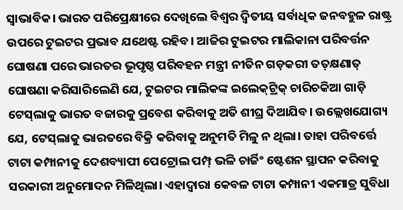ସ୍ବାଭାବିକ। ଭାରତ ପରିପ୍ରେକ୍ଷୀରେ ଦେଖିଲେ ବିଶ୍ୱର ଦ୍ୱିତୀୟ ସର୍ବାଧିକ ଜନବହୁଳ ରାଷ୍ଟ୍ର ଉପରେ ଟୁଇଟର ପ୍ରଭାବ ଯଥେଷ୍ଟ ରହିବ। ଆଜିର ଟୁଇଟର ମାଲିକାନା ପରିବର୍ତ୍ତନ ଘୋଷଣା ପରେ ଭାରତର ଭୂପୃଷ୍ଠ ପରିବହନ ମନ୍ତ୍ରୀ ନୀତିନ ଗଡ଼କରୀ ତତ୍‌କ୍ଷଣାତ୍‌ ଘୋଷଣା କରିସାରିଲେଣି ଯେ, ଟୁଇଟର ମାଲିକଙ୍କ ଇଲେକ୍‌ଟ୍ରିକ୍‌ ଚାରିଚକିଆ ଗାଡ଼ି ଟେସ୍‌ଲାକୁ ଭାରତ ବଜାରକୁ ପ୍ରବେଶ କରିବାକୁ ଅତି ଶୀଘ୍ର ଦିଆଯିବ। ଉଲ୍ଲେଖଯୋଗ୍ୟ ଯେ, ଟେସ୍‌ଲାକୁ ଭାରତରେ ବିକ୍ରି କରିବାକୁ ଅନୁମତି ମିଳୁ ନ ଥିଲା। ତାହା ପରିବର୍ତ୍ତେ ଟାଟା କମ୍ପାନୀକୁ ଦେଶବ୍ୟାପୀ ପେଟ୍ରୋଲ ପମ୍ପ୍‌ ଭଳି ଚାର୍ଜିଂ ଷ୍ଟେଶନ ସ୍ଥାପନ କରିବାକୁ ସରକାରୀ ଅନୁମୋଦନ ମିଳିଥିଲା। ଏହାଦ୍ୱାରା କେବଳ ଟାଟା କମ୍ପାନୀ ଏକମାତ୍ର ସୁବିଧା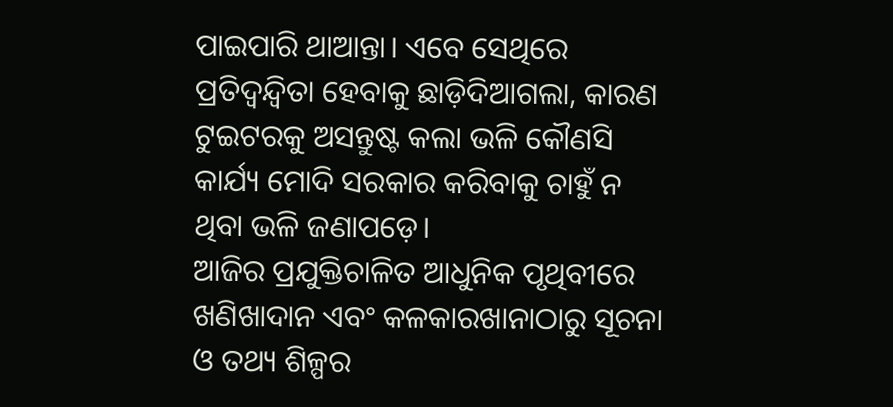ପାଇପାରି ଥାଆନ୍ତା। ଏବେ ସେଥିରେ ପ୍ରତିଦ୍ୱନ୍ଦ୍ୱିତା ହେବାକୁ ଛାଡ଼ିଦିଆଗଲା, କାରଣ ଟୁଇଟରକୁ ଅସନ୍ତୁଷ୍ଟ କଲା ଭଳି କୌଣସି କାର୍ଯ୍ୟ ମୋଦି ସରକାର କରିବାକୁ ଚାହୁଁ ନ ଥିବା ଭଳି ଜଣାପଡ଼େ।
ଆଜିର ପ୍ରଯୁକ୍ତିଚାଳିତ ଆଧୁନିକ ପୃଥିବୀରେ ଖଣିଖାଦାନ ଏବଂ କଳକାରଖାନାଠାରୁ ସୂଚନା ଓ ତଥ୍ୟ ଶିଳ୍ପର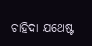ଚାହିଦା ଯଥେଷ୍ଟ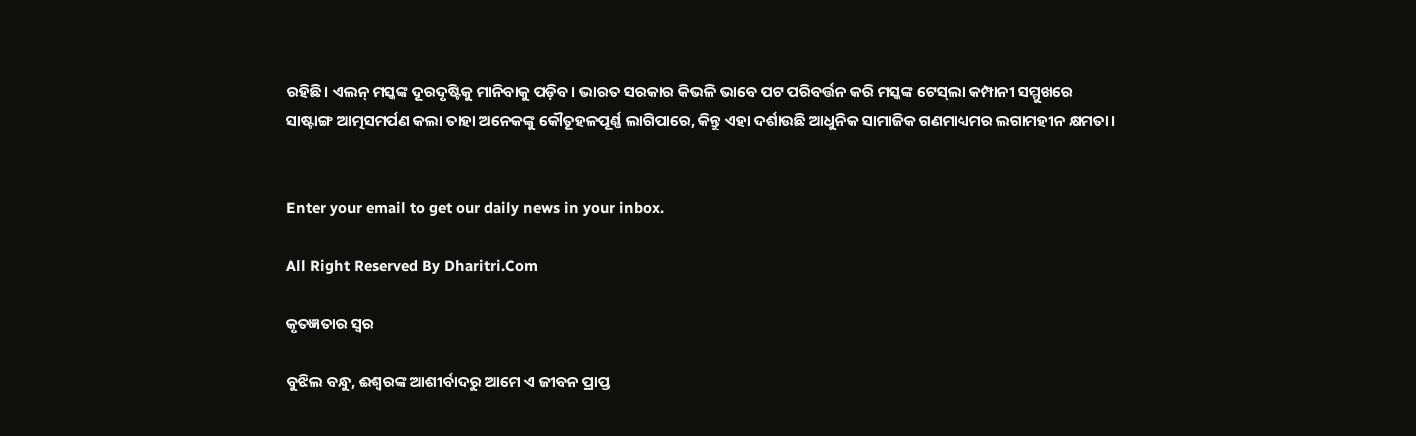ରହିଛି। ଏଲନ୍‌ ମସ୍କଙ୍କ ଦୂରଦୃଷ୍ଟିକୁ ମାନିବାକୁ ପଡ଼ିବ। ଭାରତ ସରକାର କିଭଳି ଭାବେ ପଟ ପରିବର୍ତ୍ତନ କରି ମସ୍କଙ୍କ ଟେସ୍‌ଲା କମ୍ପାନୀ ସମ୍ମୁଖରେ ସାଷ୍ଟାଙ୍ଗ ଆତ୍ମସମର୍ପଣ କଲା ତାହା ଅନେକଙ୍କୁ କୌତୂହଳପୂର୍ଣ୍ଣ ଲାଗିପାରେ, କିନ୍ତୁ ଏହା ଦର୍ଶାଉଛି ଆଧୁନିକ ସାମାଜିକ ଗଣମାଧ୍ୟମର ଲଗାମହୀନ କ୍ଷମତା।


Enter your email to get our daily news in your inbox.

All Right Reserved By Dharitri.Com

କୃତଜ୍ଞତାର ସ୍ବର

ବୁଝିଲ ବନ୍ଧୁ, ଈଶ୍ବରଙ୍କ ଆଶୀର୍ବାଦରୁ ଆମେ ଏ ଜୀବନ ପ୍ରାପ୍ତ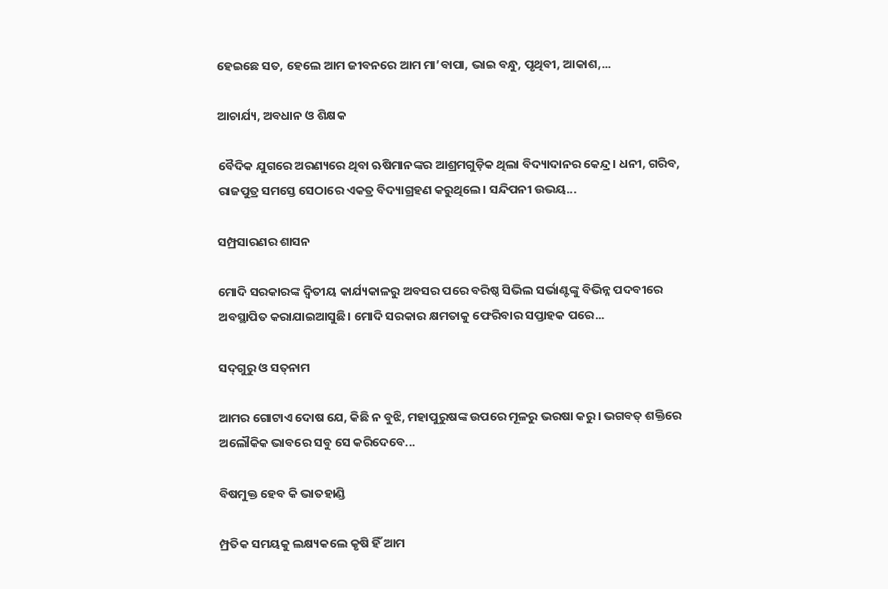ହେଇଛେ ସତ, ହେଲେ ଆମ ଜୀବନରେ ଆମ ମା’ବାପା, ଭାଇ ବନ୍ଧୁ, ପୃଥିବୀ, ଆକାଶ,...

ଆଚାର୍ଯ୍ୟ, ଅବଧାନ ଓ ଶିକ୍ଷକ

ବୈଦିକ ଯୁଗରେ ଅରଣ୍ୟରେ ଥିବା ଋଷିମାନଙ୍କର ଆଶ୍ରମଗୁଡ଼ିକ ଥିଲା ବିଦ୍ୟାଦାନର କେନ୍ଦ୍ର। ଧନୀ, ଗରିବ, ରାଜପୁତ୍ର ସମସ୍ତେ ସେଠାରେ ଏକତ୍ର ବିଦ୍ୟାଗ୍ରହଣ କରୁଥିଲେ। ସନ୍ଦିପନୀ ଉଭୟ...

ସମ୍ପ୍ରସାରଣର ଶାସନ

ମୋଦି ସରକାରଙ୍କ ଦ୍ୱିତୀୟ କାର୍ଯ୍ୟକାଳରୁ ଅବସର ପରେ ବରିଷ୍ଠ ସିଭିଲ ସର୍ଭାଣ୍ଟଙ୍କୁ ବିଭିନ୍ନ ପଦବୀରେ ଅବସ୍ଥାପିତ କରାଯାଇଆସୁଛି। ମୋଦି ସରକାର କ୍ଷମତାକୁ ଫେରିବାର ସପ୍ତାହକ ପରେ...

ସଦ୍‌ଗୁରୁ ଓ ସତ୍‌ନାମ

ଆମର ଗୋଟାଏ ଦୋଷ ଯେ, କିଛି ନ ବୁଝି, ମହାପୁରୁଷଙ୍କ ଉପରେ ମୂଳରୁ ଭରଷା କରୁ। ଭଗବତ୍‌ ଶକ୍ତିରେ ଅଲୌକିକ ଭାବରେ ସବୁ ସେ କରିଦେବେ...

ବିଷମୁକ୍ତ ହେବ କି ଭାତହାଣ୍ଡି

ମ୍ପ୍ରତିକ ସମୟକୁ ଲକ୍ଷ୍ୟକଲେ କୃଷି ହିଁ ଆମ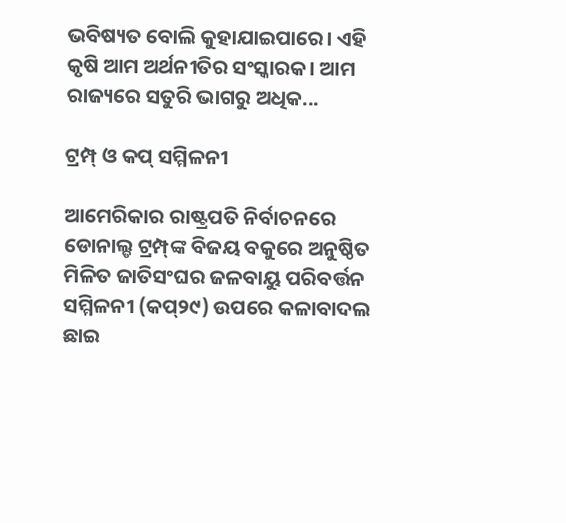ଭବିଷ୍ୟତ ବୋଲି କୁହାଯାଇପାରେ। ଏହି କୃଷି ଆମ ଅର୍ଥନୀତିର ସଂସ୍କାରକ। ଆମ ରାଜ୍ୟରେ ସତୁରି ଭାଗରୁ ଅଧିକ...

ଟ୍ରମ୍ପ୍‌ ଓ କପ୍‌ ସମ୍ମିଳନୀ

ଆମେରିକାର ରାଷ୍ଟ୍ରପତି ନିର୍ବାଚନରେ ଡୋନାଲ୍ଡ ଟ୍ରମ୍ପ୍‌ଙ୍କ ବିଜୟ ବକୁରେ ଅନୁଷ୍ଠିତ ମିଳିତ ଜାତିସଂଘର ଜଳବାୟୁ ପରିବର୍ତ୍ତନ ସମ୍ମିଳନୀ (କପ୍‌୨୯) ଉପରେ କଳାବାଦଲ ଛାଇ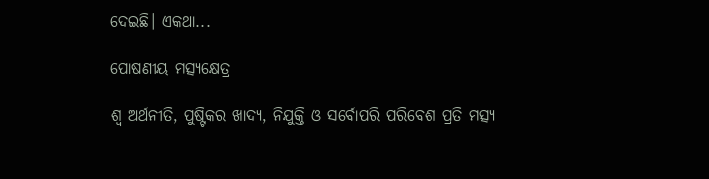ଦେଇଛି। ଏକଥା...

ପୋଷଣୀୟ ମତ୍ସ୍ୟକ୍ଷେତ୍ର

ଶ୍ୱ ଅର୍ଥନୀତି, ପୁଷ୍ଟିକର ଖାଦ୍ୟ, ନିଯୁକ୍ତି ଓ ସର୍ବୋପରି ପରିବେଶ ପ୍ରତି ମତ୍ସ୍ୟ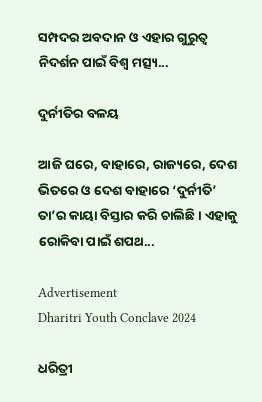ସମ୍ପଦର ଅବଦାନ ଓ ଏହାର ଗୁରୁତ୍ୱ ନିଦର୍ଶନ ପାଇଁ ବିଶ୍ୱ ମତ୍ସ୍ୟ...

ଦୁର୍ନୀତିର ବଳୟ

ଆଜି ଘରେ, ବାହାରେ, ରାଜ୍ୟରେ, ଦେଶ ଭିତରେ ଓ ଦେଶ ବାହାରେ ‘ଦୁର୍ନୀତି’ ତା’ର କାୟା ବିସ୍ତାର କରି ଚାଲିଛି। ଏହାକୁ ରୋକିବା ପାଇଁ ଶପଥ...

Advertisement
Dharitri Youth Conclave 2024

ଧରିତ୍ରୀ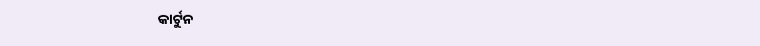କାର୍ଟୁନ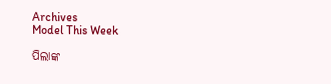Archives
Model This Week

ପିଲାଙ୍କ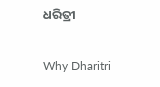ଧରିତ୍ରୀ

Why Dharitri